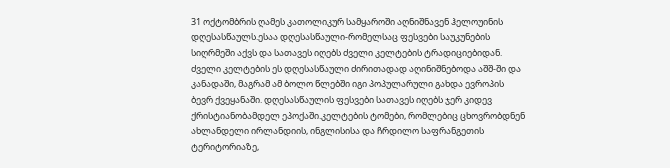31 ოქტომბრის ღამეს კათოლიკურ სამყაროში აღნიშნავენ ჰელოუინის დღესასწაულს.ესაა დღესასწაული-რომელსაც ფესვები საუკუნების სიღრმეში აქვს და სათავეს იღებს ძველი კელტების ტრადიციებიდან.
ძველი კელტების ეს დღესასწაული ძირითადად აღინიშნებოდა აშშ-ში და კანადაში, მაგრამ ამ ბოლო წლებში იგი პოპულარული გახდა ევროპის ბევრ ქვეყანაში. დღესასწაულის ფესვები სათავეს იღებს ჯერ კიდევ ქრისტიანობამდელ ეპოქაში.კელტების ტომები, რომლებიც ცხოვრობდნენ ახლანდელი ირლანდიის, ინგლისისა და ჩრდილო საფრანგეთის ტერიტორიაზე,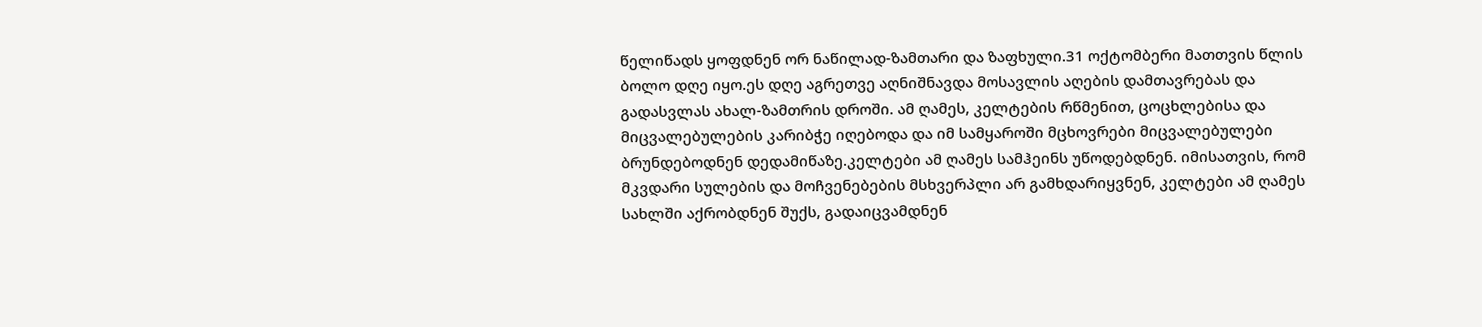წელიწადს ყოფდნენ ორ ნაწილად-ზამთარი და ზაფხული.31 ოქტომბერი მათთვის წლის ბოლო დღე იყო.ეს დღე აგრეთვე აღნიშნავდა მოსავლის აღების დამთავრებას და გადასვლას ახალ-ზამთრის დროში. ამ ღამეს, კელტების რწმენით, ცოცხლებისა და მიცვალებულების კარიბჭე იღებოდა და იმ სამყაროში მცხოვრები მიცვალებულები ბრუნდებოდნენ დედამიწაზე.კელტები ამ ღამეს სამჰეინს უწოდებდნენ. იმისათვის, რომ მკვდარი სულების და მოჩვენებების მსხვერპლი არ გამხდარიყვნენ, კელტები ამ ღამეს სახლში აქრობდნენ შუქს, გადაიცვამდნენ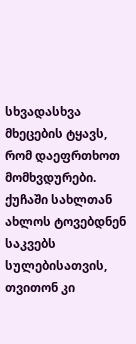სხვადასხვა მხეცების ტყავს, რომ დაეფრთხოთ მომხვდურები. ქუჩაში სახლთან ახლოს ტოვებდნენ საკვებს სულებისათვის, თვითონ კი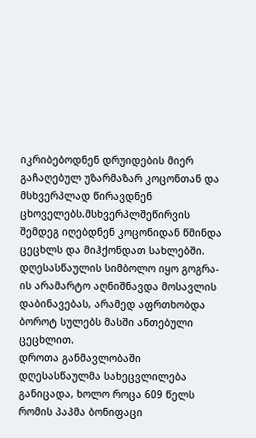იკრიბებოდნენ დრუიდების მიერ გაჩაღებულ უზარმაზარ კოცონთან და მსხვერპლად წირავდნენ ცხოველებს.მსხვერპლშეწირვის შემდეგ იღებდნენ კოცონიდან წმინდა ცეცხლს და მიჰქონდათ სახლებში. დღესასწაულის სიმბოლო იყო გოგრა-ის არამარტო აღნიშნავდა მოსავლის დაბინავებას, არამედ აფრთხობდა ბოროტ სულებს მასში ანთებული ცეცხლით.
დროთა განმავლობაში დღესასწაულმა სახეცვლილება განიცადა, ხოლო როცა 609 წელს რომის პაპმა ბონიფაცი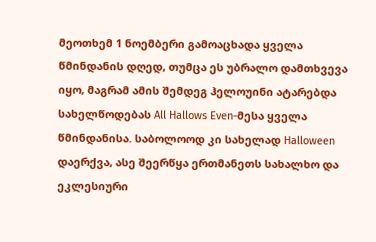მეოთხემ 1 ნოემბერი გამოაცხადა ყველა წმინდანის დღედ, თუმცა ეს უბრალო დამთხვევა იყო, მაგრამ ამის შემდეგ ჰელოუინი ატარებდა სახელწოდებას All Hallows Even-მესა ყველა წმინდანისა. საბოლოოდ კი სახელად Halloween დაერქვა, ასე შეერწყა ერთმანეთს სახალხო და ეკლესიური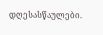დღესასწაულები.